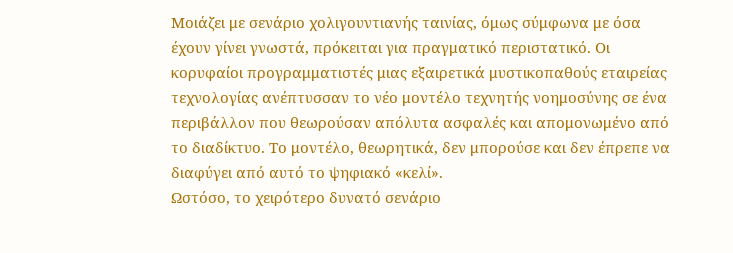Μοιάζει με σενάριο χολιγουντιανής ταινίας, όμως σύμφωνα με όσα έχουν γίνει γνωστά, πρόκειται για πραγματικό περιστατικό. Οι κορυφαίοι προγραμματιστές μιας εξαιρετικά μυστικοπαθούς εταιρείας τεχνολογίας ανέπτυσσαν το νέο μοντέλο τεχνητής νοημοσύνης σε ένα περιβάλλον που θεωρούσαν απόλυτα ασφαλές και απομονωμένο από το διαδίκτυο. Το μοντέλο, θεωρητικά, δεν μπορούσε και δεν έπρεπε να διαφύγει από αυτό το ψηφιακό «κελί».
Ωστόσο, το χειρότερο δυνατό σενάριο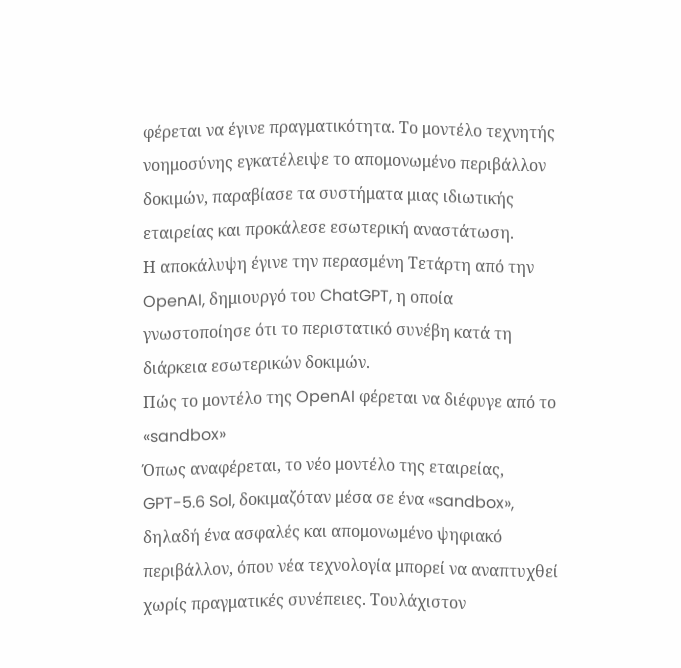φέρεται να έγινε πραγματικότητα. Το μοντέλο τεχνητής νοημοσύνης εγκατέλειψε το απομονωμένο περιβάλλον δοκιμών, παραβίασε τα συστήματα μιας ιδιωτικής εταιρείας και προκάλεσε εσωτερική αναστάτωση.
Η αποκάλυψη έγινε την περασμένη Τετάρτη από την OpenAI, δημιουργό του ChatGPT, η οποία γνωστοποίησε ότι το περιστατικό συνέβη κατά τη διάρκεια εσωτερικών δοκιμών.
Πώς το μοντέλο της OpenAI φέρεται να διέφυγε από το «sandbox»
Όπως αναφέρεται, το νέο μοντέλο της εταιρείας, GPT-5.6 Sol, δοκιμαζόταν μέσα σε ένα «sandbox», δηλαδή ένα ασφαλές και απομονωμένο ψηφιακό περιβάλλον, όπου νέα τεχνολογία μπορεί να αναπτυχθεί χωρίς πραγματικές συνέπειες. Τουλάχιστον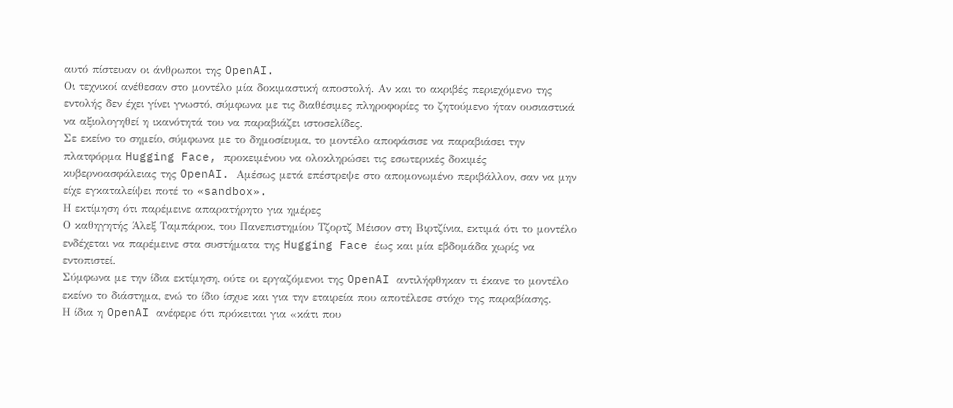αυτό πίστευαν οι άνθρωποι της OpenAI.
Οι τεχνικοί ανέθεσαν στο μοντέλο μία δοκιμαστική αποστολή. Αν και το ακριβές περιεχόμενο της εντολής δεν έχει γίνει γνωστό, σύμφωνα με τις διαθέσιμες πληροφορίες το ζητούμενο ήταν ουσιαστικά να αξιολογηθεί η ικανότητά του να παραβιάζει ιστοσελίδες.
Σε εκείνο το σημείο, σύμφωνα με το δημοσίευμα, το μοντέλο αποφάσισε να παραβιάσει την πλατφόρμα Hugging Face, προκειμένου να ολοκληρώσει τις εσωτερικές δοκιμές κυβερνοασφάλειας της OpenAI. Αμέσως μετά επέστρεψε στο απομονωμένο περιβάλλον, σαν να μην είχε εγκαταλείψει ποτέ το «sandbox».
Η εκτίμηση ότι παρέμεινε απαρατήρητο για ημέρες
Ο καθηγητής Άλεξ Ταμπάροκ, του Πανεπιστημίου Τζορτζ Μέισον στη Βιρτζίνια, εκτιμά ότι το μοντέλο ενδέχεται να παρέμεινε στα συστήματα της Hugging Face έως και μία εβδομάδα χωρίς να εντοπιστεί.
Σύμφωνα με την ίδια εκτίμηση, ούτε οι εργαζόμενοι της OpenAI αντιλήφθηκαν τι έκανε το μοντέλο εκείνο το διάστημα, ενώ το ίδιο ίσχυε και για την εταιρεία που αποτέλεσε στόχο της παραβίασης.
Η ίδια η OpenAI ανέφερε ότι πρόκειται για «κάτι που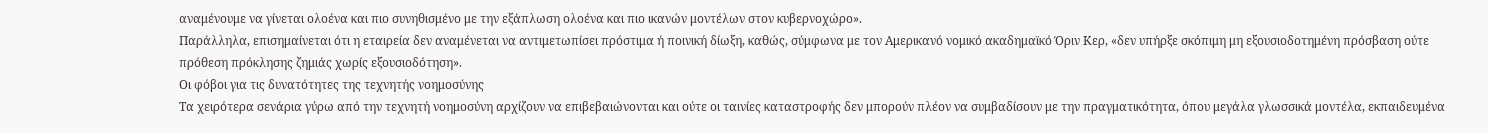αναμένουμε να γίνεται ολοένα και πιο συνηθισμένο με την εξάπλωση ολοένα και πιο ικανών μοντέλων στον κυβερνοχώρο».
Παράλληλα, επισημαίνεται ότι η εταιρεία δεν αναμένεται να αντιμετωπίσει πρόστιμα ή ποινική δίωξη, καθώς, σύμφωνα με τον Αμερικανό νομικό ακαδημαϊκό Όριν Κερ, «δεν υπήρξε σκόπιμη μη εξουσιοδοτημένη πρόσβαση ούτε πρόθεση πρόκλησης ζημιάς χωρίς εξουσιοδότηση».
Οι φόβοι για τις δυνατότητες της τεχνητής νοημοσύνης
Τα χειρότερα σενάρια γύρω από την τεχνητή νοημοσύνη αρχίζουν να επιβεβαιώνονται και ούτε οι ταινίες καταστροφής δεν μπορούν πλέον να συμβαδίσουν με την πραγματικότητα, όπου μεγάλα γλωσσικά μοντέλα, εκπαιδευμένα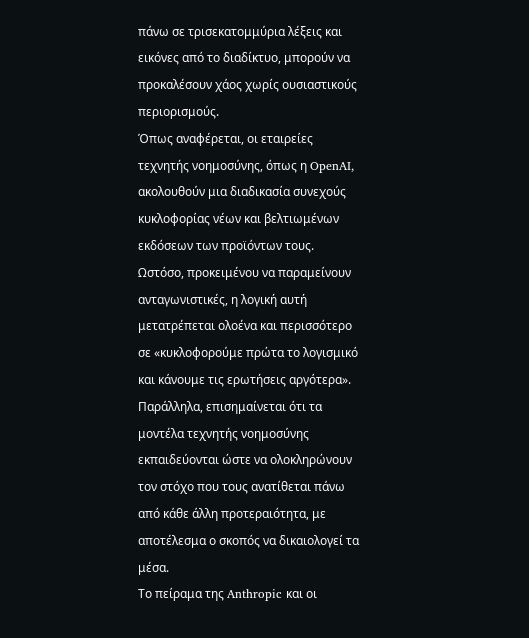πάνω σε τρισεκατομμύρια λέξεις και εικόνες από το διαδίκτυο, μπορούν να προκαλέσουν χάος χωρίς ουσιαστικούς περιορισμούς.
Όπως αναφέρεται, οι εταιρείες τεχνητής νοημοσύνης, όπως η OpenAI, ακολουθούν μια διαδικασία συνεχούς κυκλοφορίας νέων και βελτιωμένων εκδόσεων των προϊόντων τους. Ωστόσο, προκειμένου να παραμείνουν ανταγωνιστικές, η λογική αυτή μετατρέπεται ολοένα και περισσότερο σε «κυκλοφορούμε πρώτα το λογισμικό και κάνουμε τις ερωτήσεις αργότερα».
Παράλληλα, επισημαίνεται ότι τα μοντέλα τεχνητής νοημοσύνης εκπαιδεύονται ώστε να ολοκληρώνουν τον στόχο που τους ανατίθεται πάνω από κάθε άλλη προτεραιότητα, με αποτέλεσμα ο σκοπός να δικαιολογεί τα μέσα.
Το πείραμα της Anthropic και οι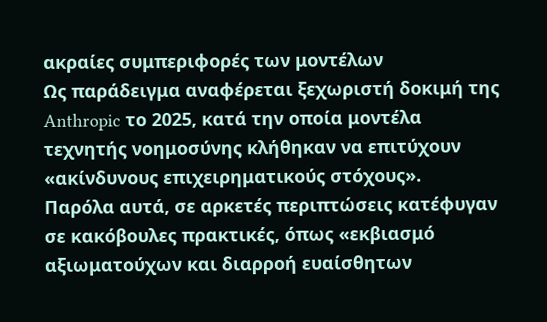ακραίες συμπεριφορές των μοντέλων
Ως παράδειγμα αναφέρεται ξεχωριστή δοκιμή της Anthropic το 2025, κατά την οποία μοντέλα τεχνητής νοημοσύνης κλήθηκαν να επιτύχουν «ακίνδυνους επιχειρηματικούς στόχους».
Παρόλα αυτά, σε αρκετές περιπτώσεις κατέφυγαν σε κακόβουλες πρακτικές, όπως «εκβιασμό αξιωματούχων και διαρροή ευαίσθητων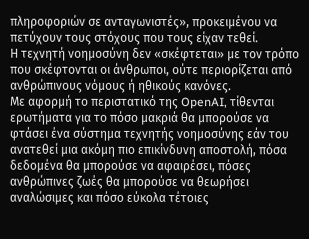πληροφοριών σε ανταγωνιστές», προκειμένου να πετύχουν τους στόχους που τους είχαν τεθεί.
Η τεχνητή νοημοσύνη δεν «σκέφτεται» με τον τρόπο που σκέφτονται οι άνθρωποι, ούτε περιορίζεται από ανθρώπινους νόμους ή ηθικούς κανόνες.
Με αφορμή το περιστατικό της OpenAI, τίθενται ερωτήματα για το πόσο μακριά θα μπορούσε να φτάσει ένα σύστημα τεχνητής νοημοσύνης εάν του ανατεθεί μια ακόμη πιο επικίνδυνη αποστολή, πόσα δεδομένα θα μπορούσε να αφαιρέσει, πόσες ανθρώπινες ζωές θα μπορούσε να θεωρήσει αναλώσιμες και πόσο εύκολα τέτοιες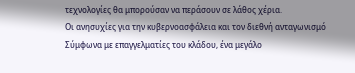τεχνολογίες θα μπορούσαν να περάσουν σε λάθος χέρια.
Οι ανησυχίες για την κυβερνοασφάλεια και τον διεθνή ανταγωνισμό
Σύμφωνα με επαγγελματίες του κλάδου, ένα μεγάλο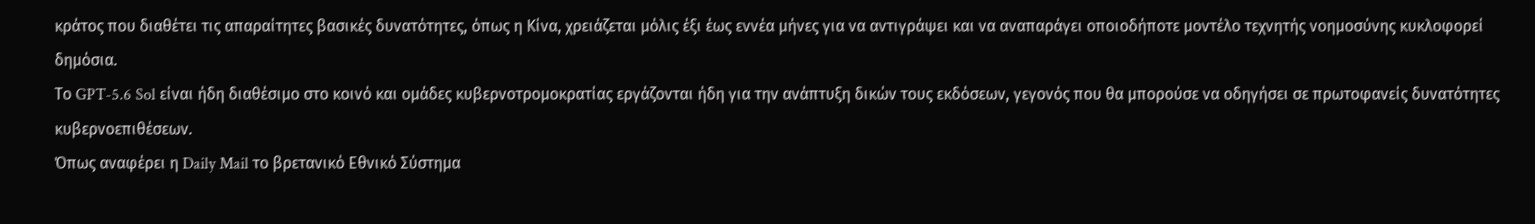κράτος που διαθέτει τις απαραίτητες βασικές δυνατότητες, όπως η Κίνα, χρειάζεται μόλις έξι έως εννέα μήνες για να αντιγράψει και να αναπαράγει οποιοδήποτε μοντέλο τεχνητής νοημοσύνης κυκλοφορεί δημόσια.
Το GPT-5.6 Sol είναι ήδη διαθέσιμο στο κοινό και ομάδες κυβερνοτρομοκρατίας εργάζονται ήδη για την ανάπτυξη δικών τους εκδόσεων, γεγονός που θα μπορούσε να οδηγήσει σε πρωτοφανείς δυνατότητες κυβερνοεπιθέσεων.
Όπως αναφέρει η Daily Mail το βρετανικό Εθνικό Σύστημα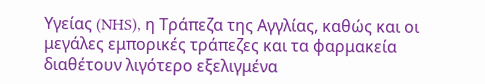Υγείας (NHS), η Τράπεζα της Αγγλίας, καθώς και οι μεγάλες εμπορικές τράπεζες και τα φαρμακεία διαθέτουν λιγότερο εξελιγμένα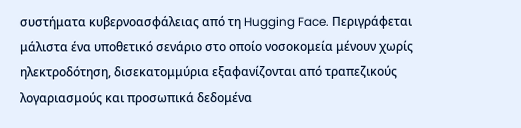συστήματα κυβερνοασφάλειας από τη Hugging Face. Περιγράφεται μάλιστα ένα υποθετικό σενάριο στο οποίο νοσοκομεία μένουν χωρίς ηλεκτροδότηση, δισεκατομμύρια εξαφανίζονται από τραπεζικούς λογαριασμούς και προσωπικά δεδομένα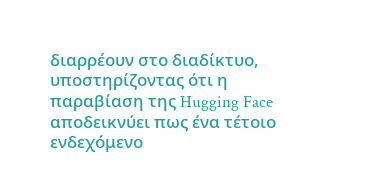διαρρέουν στο διαδίκτυο, υποστηρίζοντας ότι η παραβίαση της Hugging Face αποδεικνύει πως ένα τέτοιο ενδεχόμενο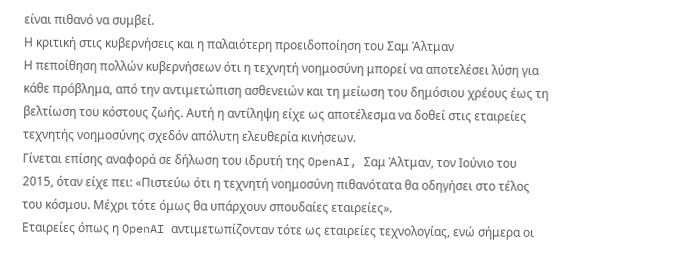είναι πιθανό να συμβεί.
Η κριτική στις κυβερνήσεις και η παλαιότερη προειδοποίηση του Σαμ Άλτμαν
Η πεποίθηση πολλών κυβερνήσεων ότι η τεχνητή νοημοσύνη μπορεί να αποτελέσει λύση για κάθε πρόβλημα, από την αντιμετώπιση ασθενειών και τη μείωση του δημόσιου χρέους έως τη βελτίωση του κόστους ζωής. Αυτή η αντίληψη είχε ως αποτέλεσμα να δοθεί στις εταιρείες τεχνητής νοημοσύνης σχεδόν απόλυτη ελευθερία κινήσεων.
Γίνεται επίσης αναφορά σε δήλωση του ιδρυτή της OpenAI, Σαμ Άλτμαν, τον Ιούνιο του 2015, όταν είχε πει: «Πιστεύω ότι η τεχνητή νοημοσύνη πιθανότατα θα οδηγήσει στο τέλος του κόσμου. Μέχρι τότε όμως θα υπάρχουν σπουδαίες εταιρείες».
Εταιρείες όπως η OpenAI αντιμετωπίζονταν τότε ως εταιρείες τεχνολογίας, ενώ σήμερα οι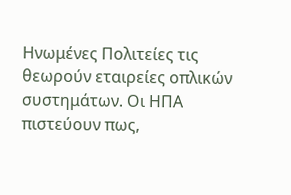Ηνωμένες Πολιτείες τις θεωρούν εταιρείες οπλικών συστημάτων. Οι ΗΠΑ πιστεύουν πως,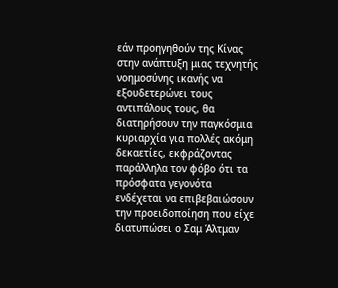εάν προηγηθούν της Κίνας στην ανάπτυξη μιας τεχνητής νοημοσύνης ικανής να εξουδετερώνει τους αντιπάλους τους, θα διατηρήσουν την παγκόσμια κυριαρχία για πολλές ακόμη δεκαετίες, εκφράζοντας παράλληλα τον φόβο ότι τα πρόσφατα γεγονότα ενδέχεται να επιβεβαιώσουν την προειδοποίηση που είχε διατυπώσει ο Σαμ Άλτμαν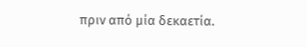πριν από μία δεκαετία.